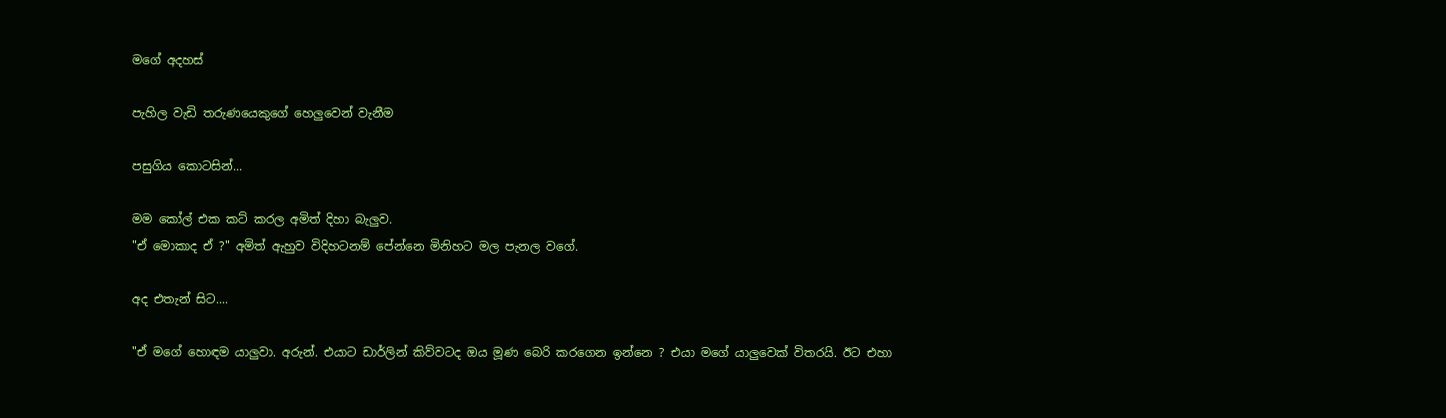මගේ අදහස්

පැහිල වැඩි තරුණයෙකුගේ හෙලුවෙන් වැනීම

පසුගිය කොටසින්...

මම කෝල් එක කට් කරල අමිත් දිහා බැලුව.
"ඒ මොකාද ඒ ?" අමිත් ඇහුව විදිහටනම් පේන්නෙ මිනිහට මල පැනල වගේ.

අද එතැන් සිට....

"ඒ මගේ හොඳම යාලුවා. අරුන්. එයාට ඩාර්ලින් කිව්වටද ඔය මූණ බෙරි කරගෙන ඉන්නෙ ? එයා මගේ යාලුවෙක් විතරයි. ඊට එහා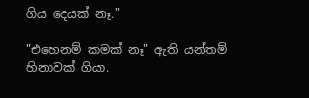ගිය දෙයක් නෑ."

"එහෙනම් කමක් නෑ" ඇති යන්තම් හිනාවක් ගියා.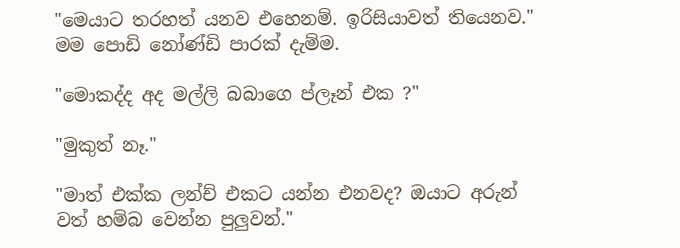"මෙයාට තරහත් යනව එහෙනම්. ඉරිසියාවත් තියෙනව." මම පොඩි නෝණ්ඩි පාරක් දැම්ම.

"මොකද්ද අද මල්ලි බබාගෙ ප්ලෑන් එක ?"

"මුකුත් නෑ."

"මාත් එක්ක ලන්ච් එකට යන්න එනවද? ඔයාට අරුන් වත් හම්බ වෙන්න පුලුවන්."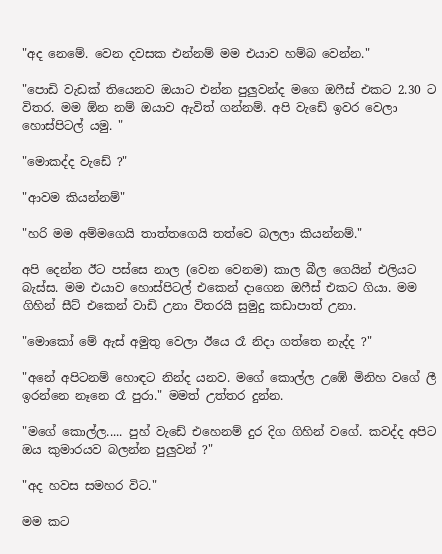"අද නෙමේ. වෙන දවසක එන්නම් මම එයාව හම්බ වෙන්න."

"පොඩි වැඩක් තියෙනව ඔයාට එන්න පුලුවන්ද මගෙ ඔෆීස් එකට 2.30 ට විතර. මම ඕන නම් ඔයාව ඇවිත් ගන්නම්. අපි වැඩේ ඉවර වෙලා හොස්පිටල් යමු. "

"මොකද්ද වැඩේ ?"

"ආවම කියන්නම්"

"හරි මම අම්මගෙයි තාත්තගෙයි තත්වෙ බලලා කියන්නම්."

අපි දෙන්න ඊට පස්සෙ නාල (වෙන වෙනම) කාල බීල ගෙයින් එලියට බැස්ස. මම එයාව හොස්පිටල් එකෙන් දාගෙන ඔෆීස් එකට ගියා. මම ගිහින් සීට් එකෙන් වාඩි උනා විතරයි සුමුදු කඩාපාත් උනා.

"මොකෝ මේ ඇස් අමුතු වෙලා ඊයෙ රෑ නිදා ගත්තෙ නැද්ද ?"

"අනේ අපිටනම් හොඳට නින්ද යනව. මගේ කොල්ල උඹේ මිනිහ වගේ ලී ඉරන්නෙ නෑනෙ රෑ පුරා." මමත් උත්තර දුන්න.

"මගේ කොල්ල..... පුහ් වැඩේ එහෙනම් දුර දිග ගිහින් වගේ. කවද්ද අපිට ඔය කුමාරයව බලන්න පුලුවන් ?"

"අද හවස සමහර විට."

මම කට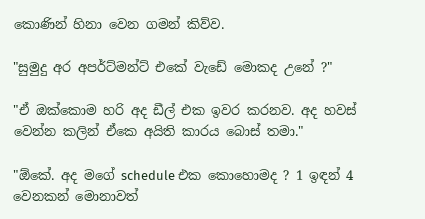කොණින් හිනා වෙන ගමන් කිව්ව.

"සුමුදු අර අපර්ට්මන්ට් එකේ වැඩේ මොකද උනේ ?"

"ඒ ඔක්කොම හරි අද ඩීල් එක ඉවර කරනව. අද හවස් වෙන්න කලින් ඒකෙ අයිති කාරය බොස් තමා."

"ඕකේ. අද මගේ schedule එක කොහොමද ? 1 ඉඳන් 4 වෙනකන් මොනාවත්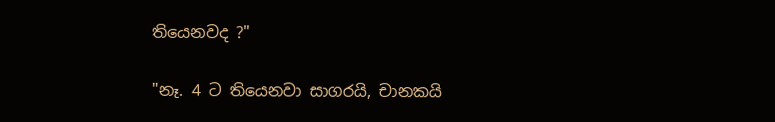තියෙනවද ?"

"නෑ. 4 ට තියෙනවා සාගරයි, චානකයි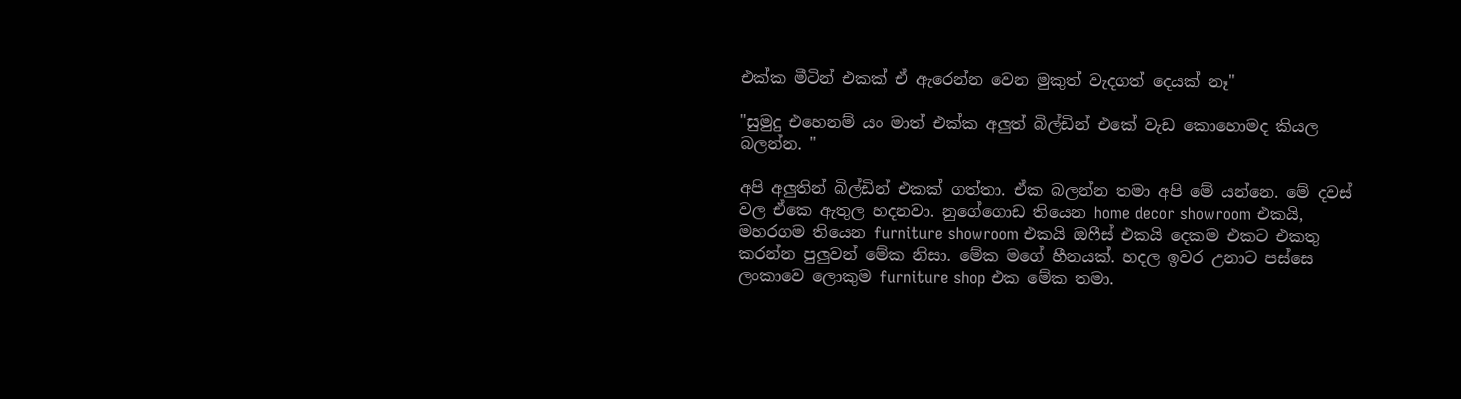එක්ක මීටින් එකක් ඒ ඇරෙන්න වෙන මුකුත් වැදගත් දෙයක් නෑ"

"සුමුදු එහෙනම් යං මාත් එක්ක අලුත් බිල්ඩින් එකේ වැඩ කොහොමද කියල බලන්න. "

අපි අලුතින් බිල්ඩින් එකක් ගත්තා. ඒක බලන්න තමා අපි මේ යන්නෙ. මේ දවස් වල ඒකෙ ඇතුල හදනවා. නුගේගොඩ තියෙන home decor showroom එකයි, මහරගම තියෙන furniture showroom එකයි ඔෆීස් එකයි දෙකම එකට එකතු කරන්න පුලුවන් මේක නිසා. මේක මගේ හීනයක්. හදල ඉවර උනාට පස්සෙ ලංකාවෙ ලොකුම furniture shop එක මේක තමා.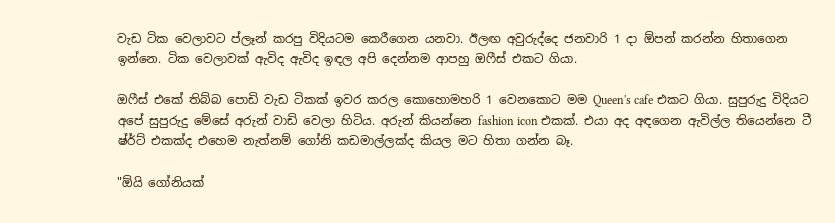වැඩ ටික වෙලාවට ප්ලෑන් කරපු විදියටම කෙරීගෙන යනවා. ඊලඟ අවුරුද්දෙ ජනවාරි 1 දා ඕපන් කරන්න හිතාගෙන ඉන්නෙ. ටික වෙලාවක් ඇවිද ඇවිද ඉඳල අපි දෙන්නම ආපහු ඔෆීස් එකට ගියා.

ඔෆීස් එකේ තිබ්බ පොඩි වැඩ ටිකක් ඉවර කරල කොහොමහරි 1 වෙනකොට මම Queen's cafe එකට ගියා. සුපුරුදු විදියට අපේ සුපුරුදු මේසේ අරුන් වාඩි වෙලා හිටිය. අරුන් කියන්නෙ fashion icon එකක්. එයා අද අඳගෙන ඇවිල්ල තියෙන්නෙ ටී ෂ්ර්ට් එකක්ද එහෙම නැත්නම් ගෝනි කඩමාල්ලක්ද කියල මට හිතා ගන්න බෑ.

"ඕයි ගෝනියක්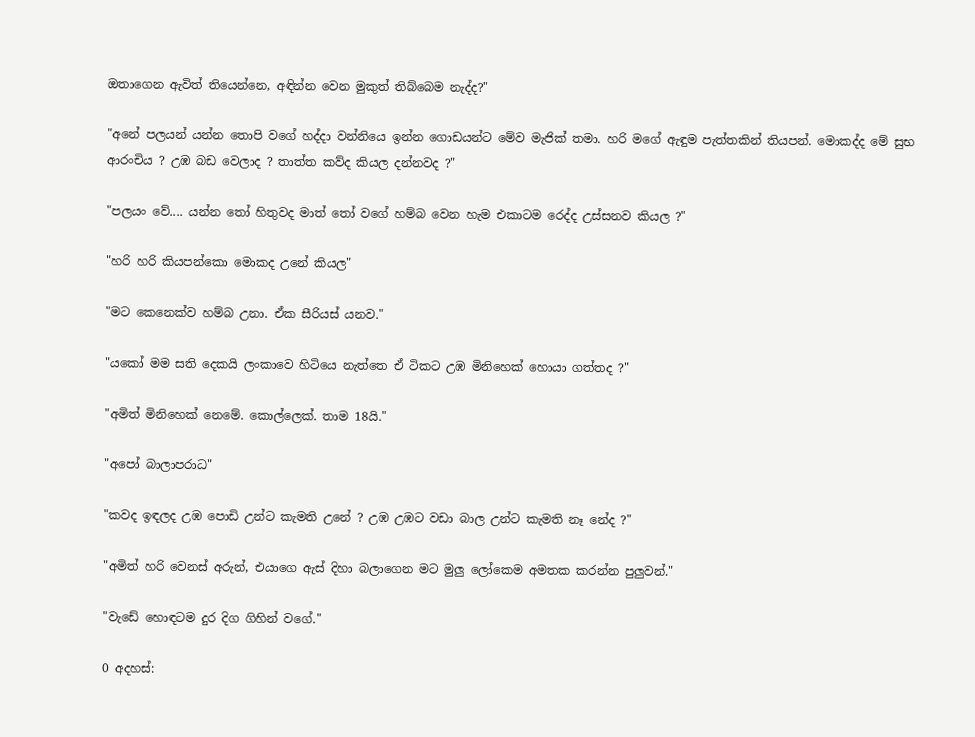ඔතාගෙන ඇවිත් තියෙන්නෙ, අඳින්න වෙන මුකුත් තිබ්බෙම නැද්ද?"

"අනේ පලයන් යන්න තොපි වගේ හද්දා වන්නියෙ ඉන්න ගොඩයන්ට මේව මැජික් තමා. හරි මගේ ඇඳුම පැත්තකින් තියපන්. මොකද්ද මේ සුභ ආරංචිය ? උඹ බඩ වෙලාද ? තාත්ත කව්ද කියල දන්නවද ?"

"පලයං වේ.... යන්න තෝ හිතුවද මාත් තෝ වගේ හම්බ වෙන හැම එකාටම රෙද්ද උස්සනව කියල ?"

"හරි හරි කියපන්කො මොකද උනේ කියල"

"මට කෙනෙක්ව හම්බ උනා. ඒක සීරියස් යනව."

"යකෝ මම සති දෙකයි ලංකාවෙ හිටියෙ නැත්තෙ ඒ ටිකට උඹ මිනිහෙක් හොයා ගත්තද ?"

"අමිත් මිනිහෙක් නෙමේ. කොල්ලෙක්. තාම 18යි."

"අපෝ බාලාපරාධ"

"කවද ඉඳලද උඹ පොඩි උන්ට කැමති උනේ ? උඹ උඹට වඩා බාල උන්ට කැමති නෑ නේද ?"

"අමිත් හරි වෙනස් අරුන්, එයාගෙ ඇස් දිහා බලාගෙන මට මුලු ලෝකෙම අමතක කරන්න පුලුවන්."

"වැඩේ හොඳටම දුර දිග ගිහින් වගේ."

0 අදහස්: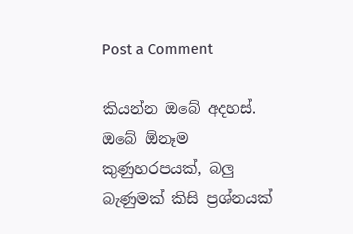Post a Comment

කියන්න ඔබේ අදහස්. ඔබේ ඕනෑම කුණුහරපයක්, බලු බැණුමක් කිසි ප්‍රශ්නයක්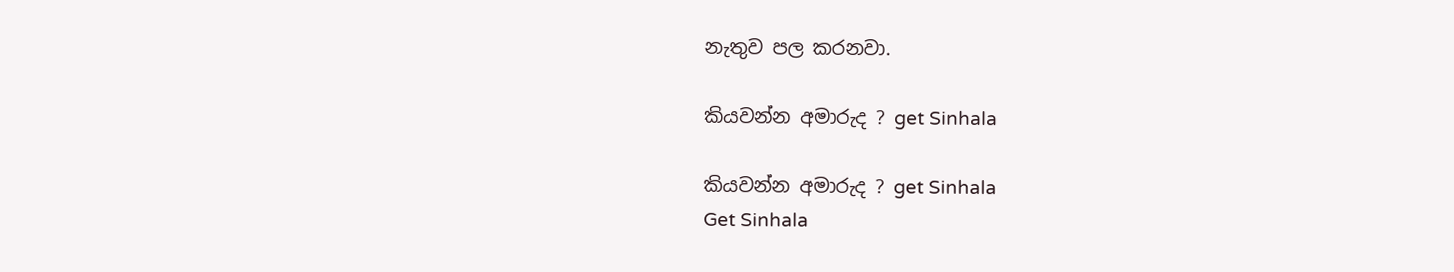නැතුව පල කරනවා.

කියවන්න අමාරුද ? get Sinhala

කියවන්න අමාරුද ? get Sinhala
Get Sinhala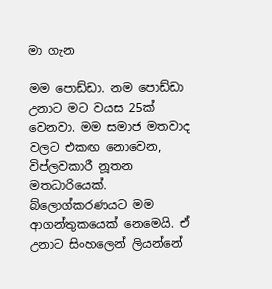මා ගැන

මම පොඩ්ඩා. නම පොඩ්ඩා උනාට මට වයස 25ක් වෙනවා. මම සමාජ මතවාද වලට එකඟ නොවෙන, විප්ලවකාරී නූතන මතධාරියෙක්. බ්ලොග්කරණයට මම ආගන්තුකයෙක් නෙමෙයි. ඒ උනාට සිංහලෙන් ලියන්නේ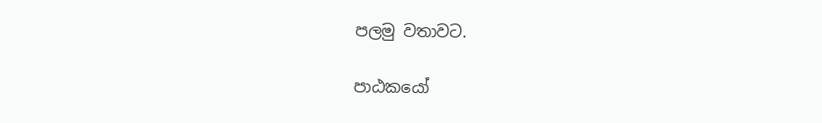පලමු වතාවට.

පාඨකයෝ